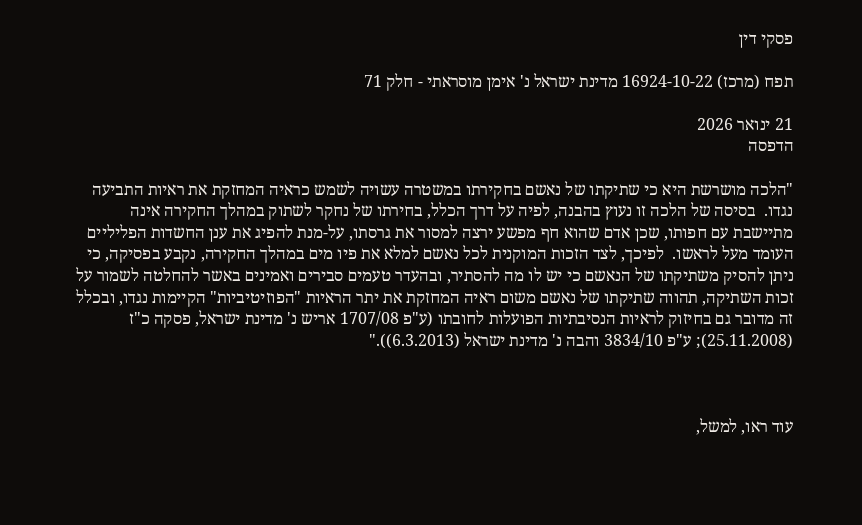פסקי דין

תפח (מרכז) 16924-10-22 מדינת ישראל נ' אימן מוסראתי - חלק 71

21 ינואר 2026
הדפסה

"הלכה מושרשת היא כי שתיקתו של נאשם בחקירתו במשטרה עשויה לשמש כראיה המחזקת את ראיות התביעה נגדו.  בסיסה של הלכה זו נעוץ בהבנה, לפיה על דרך הכלל, בחירתו של נחקר לשתוק במהלך החקירה אינה מתיישבת עם חפותו, שכן אדם שהוא חף מפשע ירצה למסור את גרסתו, על-מנת להפיג את ענן החשדות הפליליים העומד מעל לראשו.  לפיכך, לצד הזכות המוקנית לכל נאשם למלא את פיו מים במהלך החקירה, נקבע בפסיקה, כי ניתן להסיק משתיקתו של הנאשם כי יש לו מה להסתיר, ובהעדר טעמים סבירים ואמינים באשר להחלטה לשמור על זכות השתיקה, תהווה שתיקתו של נאשם משום ראיה המחזקת את יתר הראיות "הפוזיטיביות" הקיימות נגדו, ובכלל זה מדובר גם בחיזוק לראיות הנסיבתיות הפועלות לחובתו (ע"פ 1707/08 אריש נ' מדינת ישראל, פסקה כ"ז (25.11.2008); ע"פ 3834/10 והבה נ' מדינת ישראל (6.3.2013))."



עוד ראו, למשל,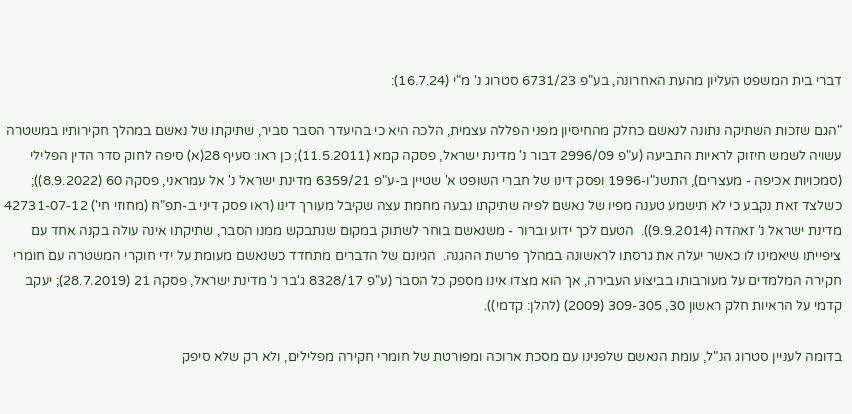דברי בית המשפט העליון מהעת האחרונה, בע"פ 6731/23 סטרוג נ' מ"י (16.7.24):

"הגם שזכות השתיקה נתונה לנאשם כחלק מהחיסיון מפני הפללה עצמית, הלכה היא כי בהיעדר הסבר סביר, שתיקתו של נאשם במהלך חקירותיו במשטרה עשויה לשמש חיזוק לראיות התביעה (ע"פ 2996/09 דבור נ' מדינת ישראל, פסקה קמא (11.5.2011); כן ראו: סעיף 28(א) סיפה לחוק סדר הדין הפלילי (סמכויות אכיפה - מעצרים), התשנ"ו-1996 ופסק דינו של חברי השופט א' שטיין ב-ע"פ 6359/21 מדינת ישראל נ' אל עמראני, פסקה 60 (8.9.2022)); כשלצד זאת נקבע כי לא תישמע טענה מפיו של נאשם לפיה שתיקתו נבעה מחמת עצה שקיבל מעורך דינו (ראו פסק דיני ב-תפ"ח (מחוזי חי') 42731-07-12 מדינת ישראל נ' זאהדה (9.9.2014)).  הטעם לכך ידוע וברור - משנאשם בוחר לשתוק במקום שנתבקש ממנו הסבר, שתיקתו אינה עולה בקנה אחד עם ציפייתו שיאמינו לו כאשר יעלה את גרסתו לראשונה במהלך פרשת ההגנה.  הגיונם של הדברים מתחדד כשנאשם מעומת על ידי חוקרי המשטרה עם חומרי חקירה המלמדים על מעורבותו בביצוע העבירה, אך הוא מצדו אינו מספק כל הסבר (ע"פ 8328/17 ג'בר נ' מדינת ישראל, פסקה 21 (28.7.2019); יעקב קדמי על הראיות חלק ראשון 30, 309-305 (2009) (להלן: קדמי)).

בדומה לעניין סטרוג הנ"ל, עומת הנאשם שלפנינו עם מסכת ארוכה ומפורטת של חומרי חקירה מפלילים, ולא רק שלא סיפק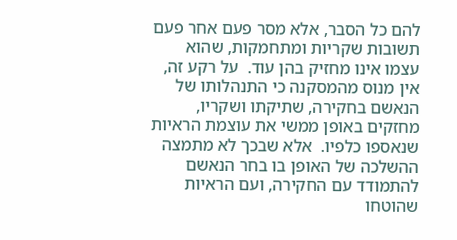להם כל הסבר, אלא מסר פעם אחר פעם תשובות שקריות ומתחמקות, שהוא עצמו אינו מחזיק בהן עוד.  על רקע זה, אין מנוס מהמסקנה כי התנהלותו של הנאשם בחקירה, שתיקתו ושקריו, מחזקים באופן ממשי את עוצמת הראיות שנאספו כלפיו.  אלא שבכך לא מתמצה ההשלכה של האופן בו בחר הנאשם להתמודד עם החקירה, ועם הראיות שהוטחו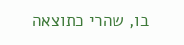בו, שהרי כתוצאה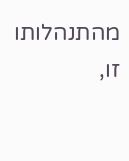מהתנהלותו זו,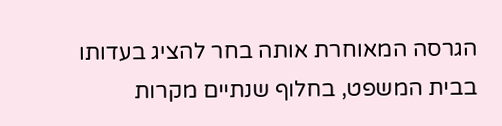הגרסה המאוחרת אותה בחר להציג בעדותו בבית המשפט, בחלוף שנתיים מקרות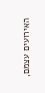האירועים עצמם,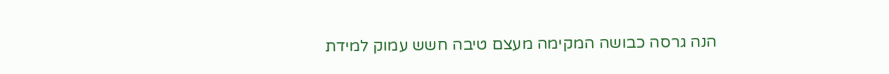הנה גרסה כבושה המקימה מעצם טיבה חשש עמוק למידת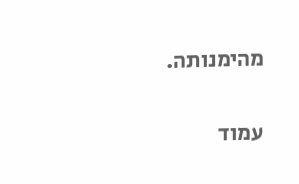מהימנותה.

עמוד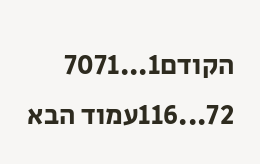הקודם1...7071
72...116עמוד הבא